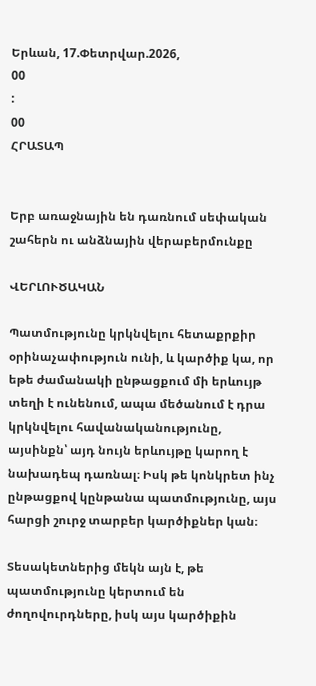Երևան, 17.Փետրվար.2026,
00
:
00
ՀՐԱՏԱՊ


Երբ առաջնային են դառնում սեփական շահերն ու անձնային վերաբերմունքը

ՎԵՐԼՈՒԾԱԿԱՆ

Պատմությունը կրկնվելու հետաքրքիր օրինաչափություն ունի, և կարծիք կա, որ եթե ժամանակի ընթացքում մի երևույթ տեղի է ունենում, ապա մեծանում է դրա կրկնվելու հավանականությունը, այսինքն՝ այդ նույն երևույթը կարող է նախադեպ դառնալ։ Իսկ թե կոնկրետ ինչ ընթացքով կընթանա պատմությունը, այս հարցի շուրջ տարբեր կարծիքներ կան։

Տեսակետներից մեկն այն է, թե պատմությունը կերտում են ժողովուրդները, իսկ այս կարծիքին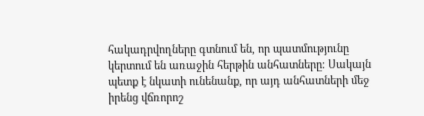հակադրվողները գտնում են, որ պատմությունը կերտում են առաջին հերթին անհատները։ Սակայն պետք է նկատի ունենանք, որ այդ անհատների մեջ իրենց վճռորոշ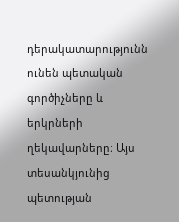դերակատարությունն ունեն պետական գործիչները և երկրների ղեկավարները։ Այս տեսանկյունից պետության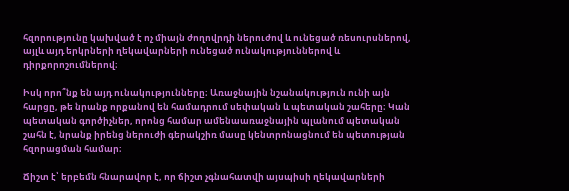հզորությունը կախված է ոչ միայն ժողովրդի ներուժով և ունեցած ռեսուրսներով, այլև այդ երկրների ղեկավարների ունեցած ունակություններով և դիրքորոշումներով։

Իսկ որո՞նք են այդ ունակությունները։ Առաջնային նշանակություն ունի այն հարցը, թե նրանք որքանով են համադրում սեփական և պետական շահերը։ Կան պետական գործիչներ, որոնց համար ամենաառաջնային պլանում պետական շահն է, նրանք իրենց ներուժի գերակշիռ մասը կենտրոնացնում են պետության հզորացման համար։

Ճիշտ է՝ երբեմն հնարավոր է, որ ճիշտ չգնահատվի այսպիսի ղեկավարների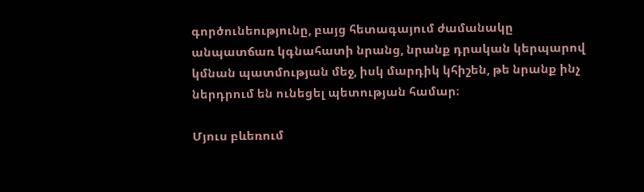գործունեությունը, բայց հետագայում ժամանակը անպատճառ կգնահատի նրանց, նրանք դրական կերպարով կմնան պատմության մեջ, իսկ մարդիկ կհիշեն, թե նրանք ինչ ներդրում են ունեցել պետության համար։

Մյուս բևեռում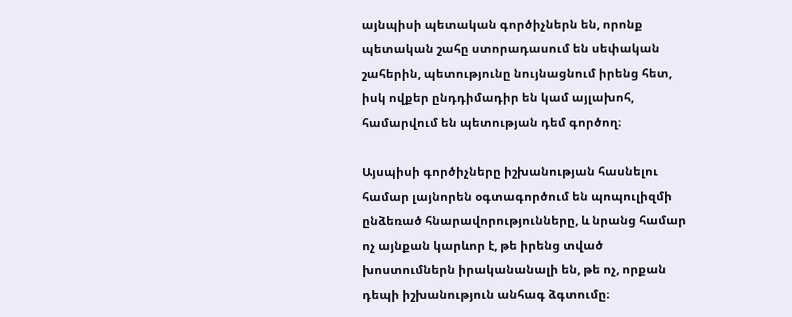այնպիսի պետական գործիչներն են, որոնք պետական շահը ստորադասում են սեփական շահերին, պետությունը նույնացնում իրենց հետ, իսկ ովքեր ընդդիմադիր են կամ այլախոհ, համարվում են պետության դեմ գործող։

Այսպիսի գործիչները իշխանության հասնելու համար լայնորեն օգտագործում են պոպուլիզմի ընձեռած հնարավորությունները, և նրանց համար ոչ այնքան կարևոր է, թե իրենց տված խոստումներն իրականանալի են, թե ոչ, որքան դեպի իշխանություն անհագ ձգտումը։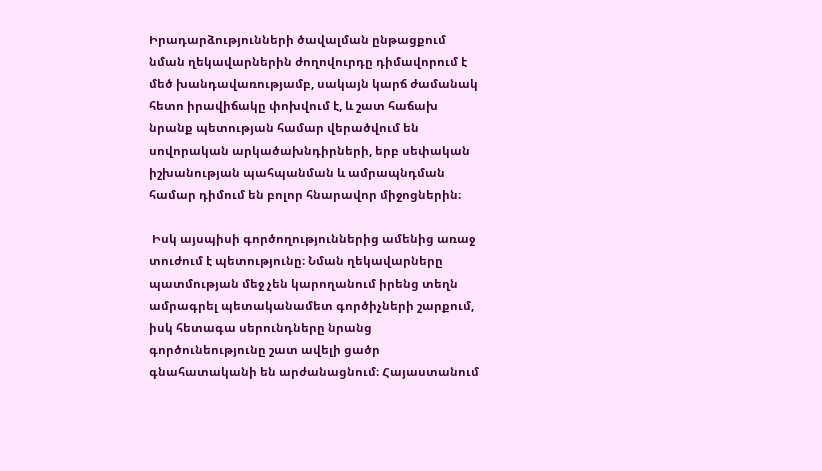Իրադարձությունների ծավալման ընթացքում նման ղեկավարներին ժողովուրդը դիմավորում է մեծ խանդավառությամբ, սակայն կարճ ժամանակ հետո իրավիճակը փոխվում է, և շատ հաճախ նրանք պետության համար վերածվում են սովորական արկածախնդիրների, երբ սեփական իշխանության պահպանման և ամրապնդման համար դիմում են բոլոր հնարավոր միջոցներին։

 Իսկ այսպիսի գործողություններից ամենից առաջ տուժում է պետությունը։ Նման ղեկավարները պատմության մեջ չեն կարողանում իրենց տեղն ամրագրել պետականամետ գործիչների շարքում, իսկ հետագա սերունդները նրանց գործունեությունը շատ ավելի ցածր գնահատականի են արժանացնում։ Հայաստանում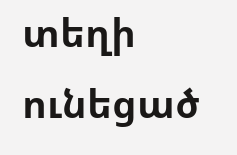տեղի ունեցած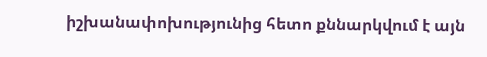իշխանափոխությունից հետո քննարկվում է այն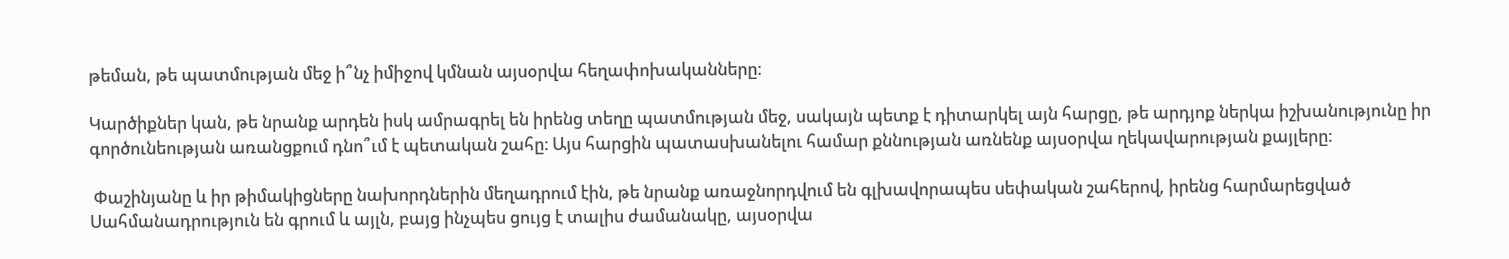թեման, թե պատմության մեջ ի՞նչ իմիջով կմնան այսօրվա հեղափոխականները։

Կարծիքներ կան, թե նրանք արդեն իսկ ամրագրել են իրենց տեղը պատմության մեջ, սակայն պետք է դիտարկել այն հարցը, թե արդյոք ներկա իշխանությունը իր գործունեության առանցքում դնո՞ւմ է պետական շահը։ Այս հարցին պատասխանելու համար քննության առնենք այսօրվա ղեկավարության քայլերը։

 Փաշինյանը և իր թիմակիցները նախորդներին մեղադրում էին, թե նրանք առաջնորդվում են գլխավորապես սեփական շահերով, իրենց հարմարեցված Սահմանադրություն են գրում և այլն, բայց ինչպես ցույց է տալիս ժամանակը, այսօրվա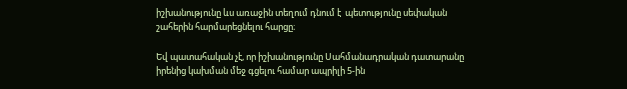իշխանությունը ևս առաջին տեղում դնում է  պետությունը սեփական շահերին հարմարեցնելու հարցը։

Եվ պատահական չէ, որ իշխանությունը Սահմանադրական դատարանը իրենից կախման մեջ գցելու համար ապրիլի 5-ին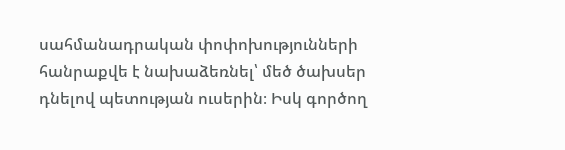սահմանադրական փոփոխությունների հանրաքվե է նախաձեռնել՝ մեծ ծախսեր դնելով պետության ուսերին։ Իսկ գործող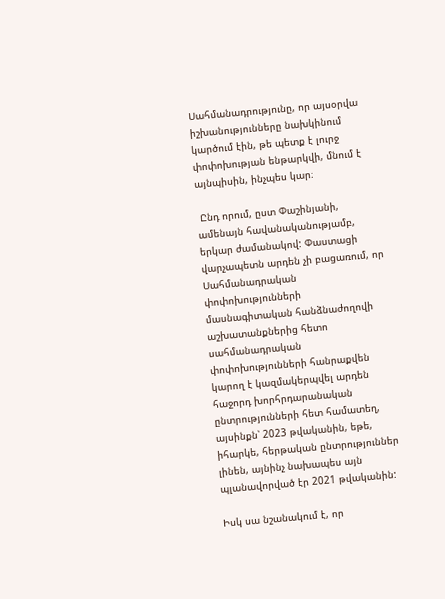Սահմանադրությունը, որ այսօրվա իշխանությունները նախկինում կարծում էին, թե պետք է լուրջ փոփոխության ենթարկվի, մնում է այնպիսին, ինչպես կար։

 Ընդ որում, ըստ Փաշինյանի, ամենայն հավանականությամբ, երկար ժամանակով: Փաստացի վարչապետն արդեն չի բացառում, որ Սահմանադրական փոփոխությունների մասնագիտական հանձնաժողովի աշխատանքներից հետո սահմանադրական փոփոխությունների հանրաքվեն կարող է կազմակերպվել արդեն հաջորդ խորհրդարանական ընտրությունների հետ համատեղ, այսինքն՝ 2023 թվականին, եթե, իհարկե, հերթական ընտրություններ լինեն, այնինչ նախապես այն պլանավորված էր 2021 թվականին:

Իսկ սա նշանակում է, որ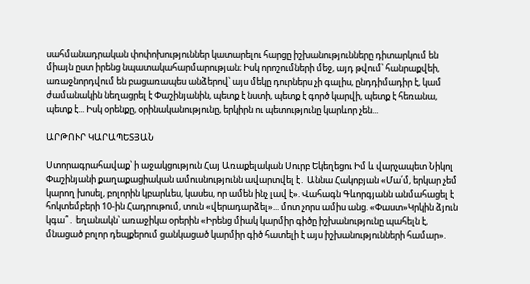սահմանադրական փոփոխություններ կատարելու հարցը իշխանությունները դիտարկում են միայն ըստ իրենց նպատակահարմարության։ Իսկ որոշումների մեջ, այդ թվում՝ հանրաքվեի, առաջնորդվում են բացառապես անձերով՝ այս մեկը դուրներս չի գալիս, ընդդիմադիր է, կամ ժամանակին նեղացրել է Փաշինյանին, պետք է նստի, պետք է գործ կարվի, պետք է հեռանա, պետք է... Իսկ օրենքը, օրինականությունը, երկիրն ու պետությունը կարևոր չեն...

ԱՐԹՈՒՐ ԿԱՐԱՊԵՏՅԱՆ

Ստորագրահավաք՝ ի աջակցություն Հայ Առաքելական Սուրբ Եկեղեցու Իմ և վարչապետ Նիկոլ Փաշինյանի քաղաքացիական ամուսնությունն ավարտվել է․ Աննա Հակոբյան «Մա՛մ, երկար չեմ կարող խոսել, բոլորին կբարևես, կասես, որ ամեն ինչ լավ է». Վահագն Գևորգյանն անմահացել է հոկտեմբերի 10-ին Հադրութում, տուն «վերադարձել»... մոտ չորս ամիս անց. «Փաստ»Կրկին ձյուն կգա՞․ եղանակն՝ առաջիկա օրերին «Իրենց միակ կարմիր գիծը իշխանությունը պահելն է, մնացած բոլոր դեպքերում ցանկացած կարմիր գիծ հատելի է այս իշխանությունների համար».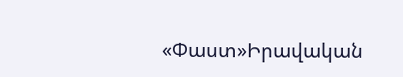«Փաստ»Իրավական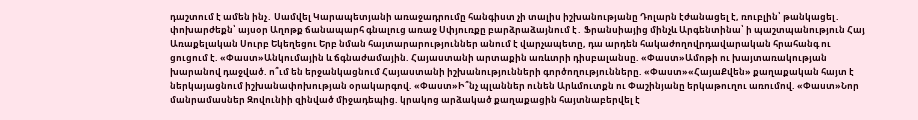դաշտում է ամեն ինչ․ Սամվել Կարապետյանի առաջադրումը հանգիստ չի տալիս իշխանությանը Դոլարն էժանացել է, ռուբլին՝ թանկացել․ փոխարժեքն՝ այսօր Աղոթք ճանապարհ գնալուց առաջ Սփյուռքը բարձրաձայնում է․ Ֆրանսիայից մինչև Արգենտինա՝ ի պաշտպանություն Հայ Առաքելական Սուրբ Եկեղեցու Երբ նման հայտարարություններ անում է վարչապետը, դա արդեն հակաժողովրդավարական հրահանգ ու ցուցում է. «Փաստ»Անկումային և ճգնաժամային. Հայաստանի արտաքին առևտրի դիսբալանսը. «Փաստ»Ամոթի ու խայտառակության խարանով դաջված. ո՞ւմ են երջանկացնում Հայաստանի իշխանությունների գործողությունները. «Փաստ»«ՀայաՔվեն» քաղաքական հայտ է ներկայացնում իշխանափոխության օրակարգով. «Փաստ»Ի՞նչ պլաններ ունեն Արևմուտքն ու Փաշինյանը երկաթուղու առումով. «Փաստ»Նոր մանրամասներ Զովունիի զինված միջադեպից. կրակոց արձակած քաղաքացին հայտնաբերվել է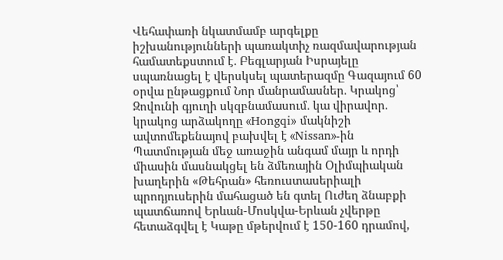Վեհափառի նկատմամբ արգելքը իշխանությունների պառակտիչ ռազմավարության համատեքստում է․ Բեգլարյան Իսրայելը սպառնացել է վերսկսել պատերազմը Գազայում 60 օրվա ընթացքում Նոր մանրամասներ․ Կրակոց՝ Զովունի գյուղի սկզբնամասում․ կա վիրավոր․ կրակոց արձակողը «Hongqi» մակնիշի ավտոմեքենայով բախվել է «Nissan»-ին Պատմության մեջ առաջին անգամ մայր և որդի միասին մասնակցել են ձմեռային Օլիմպիական խաղերին «Թեհրան» հեռուստասերիալի պրոդյուսերին մահացած են գտել Ուժեղ ձնաբքի պատճառով Երևան-Մոսկվա-Երևան չվերթը հետաձգվել է Կաթը մթերվում է 150-160 դրամով,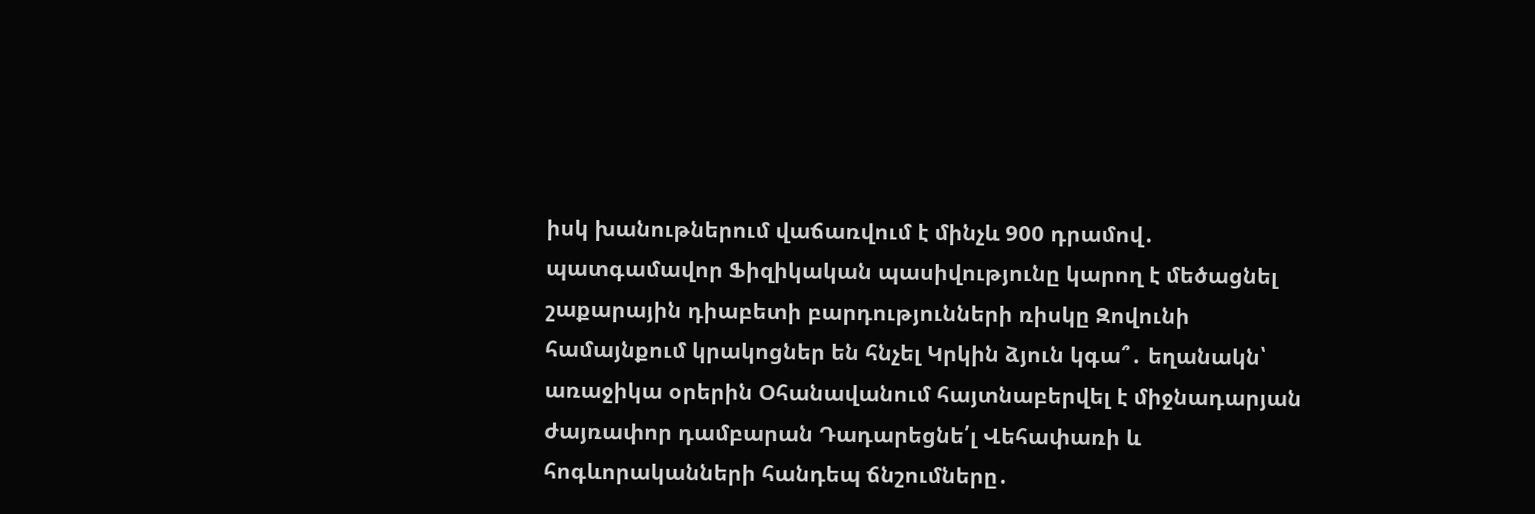իսկ խանութներում վաճառվում է մինչև 900 դրամով․ պատգամավոր Ֆիզիկական պասիվությունը կարող է մեծացնել շաքարային դիաբետի բարդությունների ռիսկը Զովունի համայնքում կրակոցներ են հնչել Կրկին ձյուն կգա՞․ եղանակն՝ առաջիկա օրերին Օհանավանում հայտնաբերվել է միջնադարյան ժայռափոր դամբարան Դադարեցնե՛լ Վեհափառի և հոգևորականների հանդեպ ճնշումները․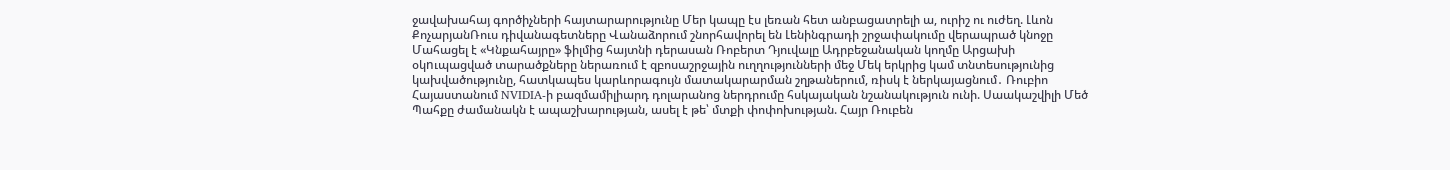ջավախահայ գործիչների հայտարարությունը Մեր կապը էս լեռան հետ անբացատրելի ա, ուրիշ ու ուժեղ. Լևոն ՔոչարյանՌուս դիվանագետները Վանաձորում շնորհավորել են Լենինգրադի շրջափակումը վերապրած կնոջը Մահացել է «Կնքահայրը» ֆիլմից հայտնի դերասան Ռոբերտ Դյուվալը Ադրբեջանական կողմը Արցախի օկnւպացված տարածքները ներառում է զբոսաշրջային ուղղությունների մեջ Մեկ երկրից կամ տնտեսությունից կախվածությունը, հատկապես կարևորագույն մատակարարման շղթաներում, ռիսկ է ներկայացնում․ Ռուբիո Հայաստանում NVIDIA-ի բազմամիլիարդ դոլարանոց ներդրումը հսկայական նշանակություն ունի. Սաակաշվիլի Մեծ Պահքը ժամանակն է ապաշխարության, ասել է թե՝ մտքի փոփոխության. Հայր Ռուբեն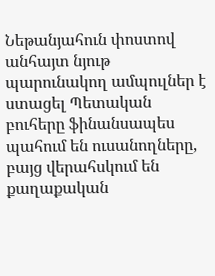Նեթանյահուն փոստով անհայտ նյութ պարունակող ամպուլներ է ստացել Պետական բուհերը ֆինանսապես պահում են ուսանողները, բայց վերահսկում են քաղաքական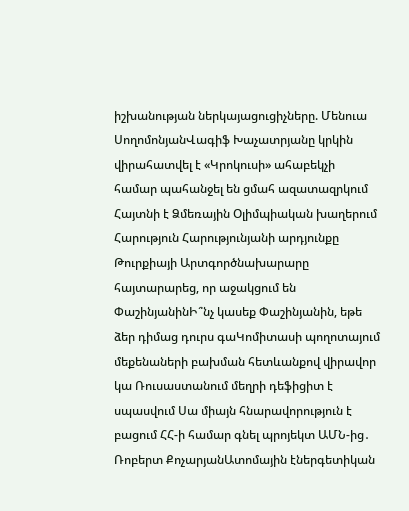իշխանության ներկայացուցիչները. Մենուա ՍողոմոնյանՎագիֆ Խաչատրյանը կրկին վիրահատվել է «Կրոկուսի» ահաբեկչի համար պահանջել են ցմահ ազատազրկում Հայտնի է Ձմեռային Օլիմպիական խաղերում Հարություն Հարությունյանի արդյունքը Թուրքիայի Արտգործնախարարը հայտարարեց, որ աջակցում են ՓաշինյանինԻ՞նչ կասեք Փաշինյանին, եթե ձեր դիմաց դուրս գաԿոմիտասի պողոտայում մեքենաների բախման հետևանքով վիրավոր կա Ռուսաստանում մեղրի դեֆիցիտ է սպասվում Սա միայն հնարավորություն է բացում ՀՀ-ի համար գնել պրոյեկտ ԱՄՆ-ից․ Ռոբերտ ՔոչարյանԱտոմային էներգետիկան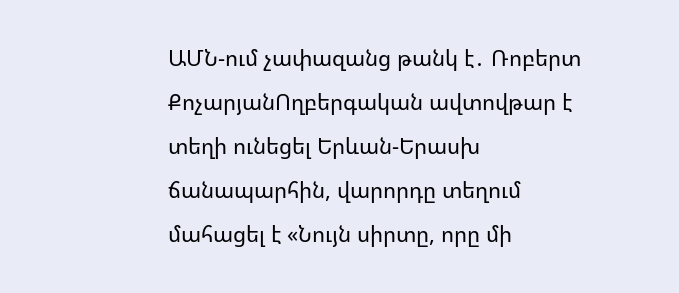ԱՄՆ-ում չափազանց թանկ է․ Ռոբերտ ՔոչարյանՈղբերգական ավտովթար է տեղի ունեցել Երևան-Երասխ ճանապարհին, վարորդը տեղում մահացել է «Նույն սիրտը, որը մի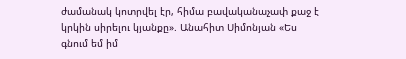ժամանակ կոտրվել էր, հիմա բավականաչափ քաջ է կրկին սիրելու կյանքը». Անահիտ Սիմոնյան «Ես գնում եմ իմ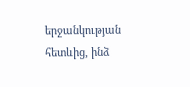երջանկության հետևից, ինձ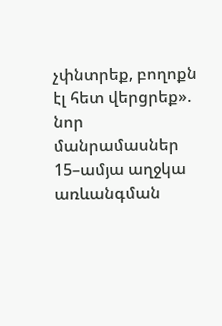չփնտրեք, բողոքն էլ հետ վերցրեք». նոր մանրամասներ 15–ամյա աղջկա առևանգման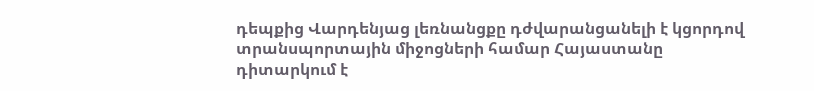դեպքից Վարդենյաց լեռնանցքը դժվարանցանելի է կցորդով տրանսպորտային միջոցների համար Հայաստանը դիտարկում է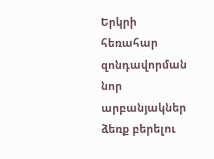Երկրի հեռահար զոնդավորման նոր արբանյակներ ձեռք բերելու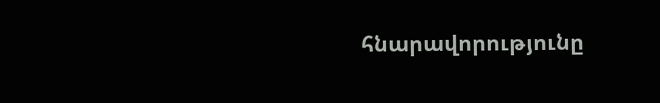հնարավորությունը